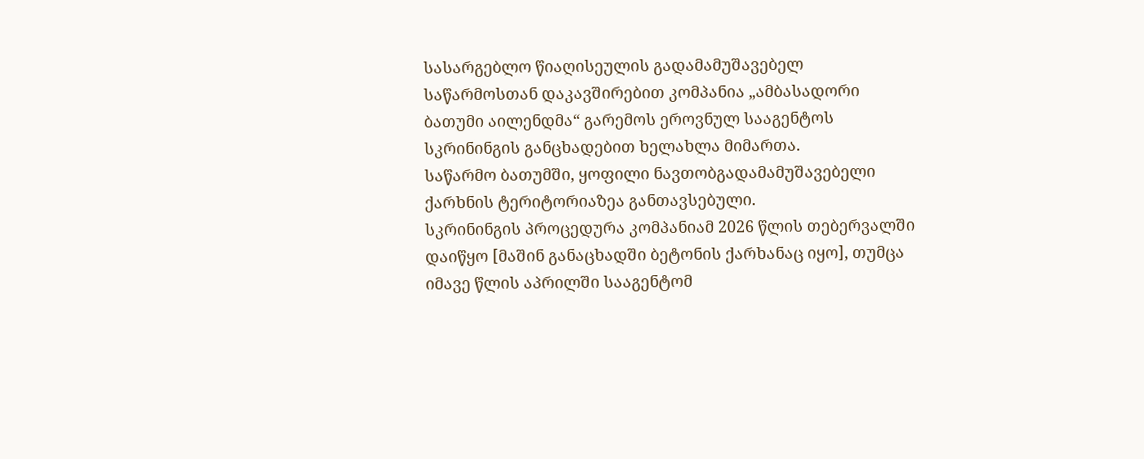სასარგებლო წიაღისეულის გადამამუშავებელ საწარმოსთან დაკავშირებით კომპანია „ამბასადორი ბათუმი აილენდმა“ გარემოს ეროვნულ სააგენტოს სკრინინგის განცხადებით ხელახლა მიმართა.
საწარმო ბათუმში, ყოფილი ნავთობგადამამუშავებელი ქარხნის ტერიტორიაზეა განთავსებული.
სკრინინგის პროცედურა კომპანიამ 2026 წლის თებერვალში დაიწყო [მაშინ განაცხადში ბეტონის ქარხანაც იყო], თუმცა იმავე წლის აპრილში სააგენტომ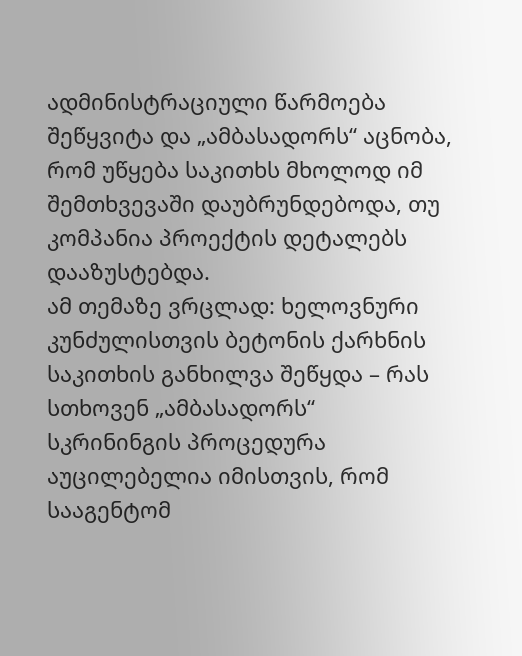ადმინისტრაციული წარმოება შეწყვიტა და „ამბასადორს“ აცნობა, რომ უწყება საკითხს მხოლოდ იმ შემთხვევაში დაუბრუნდებოდა, თუ კომპანია პროექტის დეტალებს დააზუსტებდა.
ამ თემაზე ვრცლად: ხელოვნური კუნძულისთვის ბეტონის ქარხნის საკითხის განხილვა შეწყდა – რას სთხოვენ „ამბასადორს“
სკრინინგის პროცედურა აუცილებელია იმისთვის, რომ სააგენტომ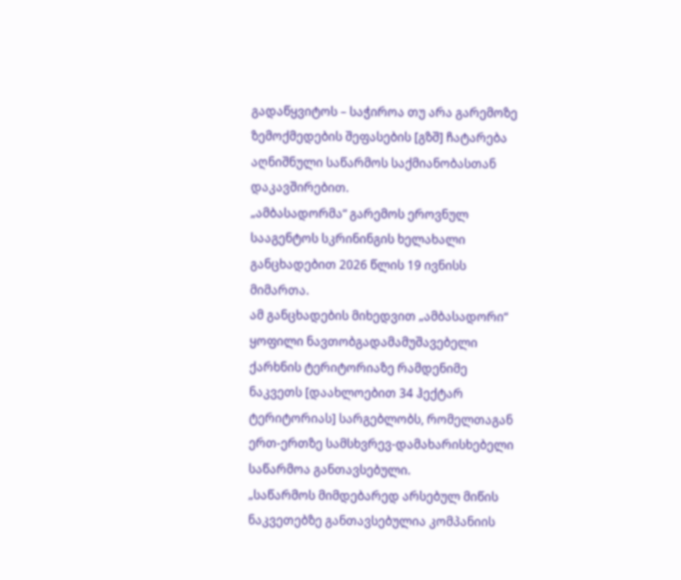გადაწყვიტოს – საჭიროა თუ არა გარემოზე ზემოქმედების შეფასების [გზშ] ჩატარება აღნიშნული საწარმოს საქმიანობასთან დაკავშირებით.
„ამბასადორმა“ გარემოს ეროვნულ სააგენტოს სკრინინგის ხელახალი განცხადებით 2026 წლის 19 ივნისს მიმართა.
ამ განცხადების მიხედვით „ამბასადორი“ ყოფილი ნავთობგადამამუშავებელი ქარხნის ტერიტორიაზე რამდენიმე ნაკვეთს [დაახლოებით 34 ჰექტარ ტერიტორიას] სარგებლობს, რომელთაგან ერთ-ერთზე სამსხვრევ-დამახარისხებელი საწარმოა განთავსებული.
„საწარმოს მიმდებარედ არსებულ მიწის ნაკვეთებზე განთავსებულია კომპანიის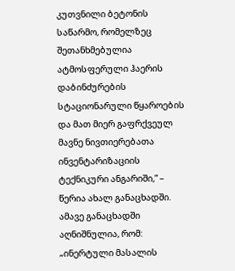კუთვნილი ბეტონის საწარმო, რომელზეც შეთანხმებულია ატმოსფერული ჰაერის დაბინძურების სტაციონარული წყაროების და მათ მიერ გაფრქვეულ მავნე ნივთიერებათა ინვენტარიზაციის ტექნიკური ანგარიში,“ – წერია ახალ განაცხადში.
ამავე განაცხადში აღნიშნულია, რომ:
„ინერტული მასალის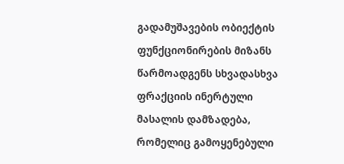გადამუშავების ობიექტის ფუნქციონირების მიზანს წარმოადგენს სხვადასხვა ფრაქციის ინერტული მასალის დამზადება, რომელიც გამოყენებული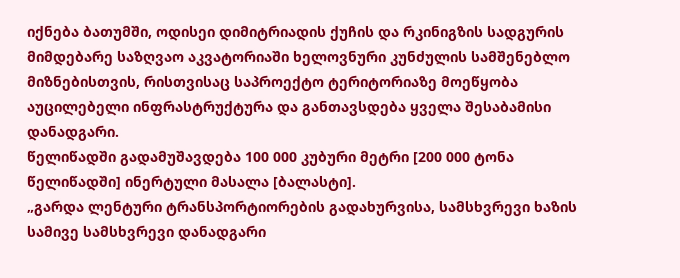იქნება ბათუმში, ოდისეი დიმიტრიადის ქუჩის და რკინიგზის სადგურის მიმდებარე საზღვაო აკვატორიაში ხელოვნური კუნძულის სამშენებლო მიზნებისთვის, რისთვისაც საპროექტო ტერიტორიაზე მოეწყობა აუცილებელი ინფრასტრუქტურა და განთავსდება ყველა შესაბამისი დანადგარი.
წელიწადში გადამუშავდება 100 000 კუბური მეტრი [200 000 ტონა წელიწადში] ინერტული მასალა [ბალასტი].
„გარდა ლენტური ტრანსპორტიორების გადახურვისა, სამსხვრევი ხაზის სამივე სამსხვრევი დანადგარი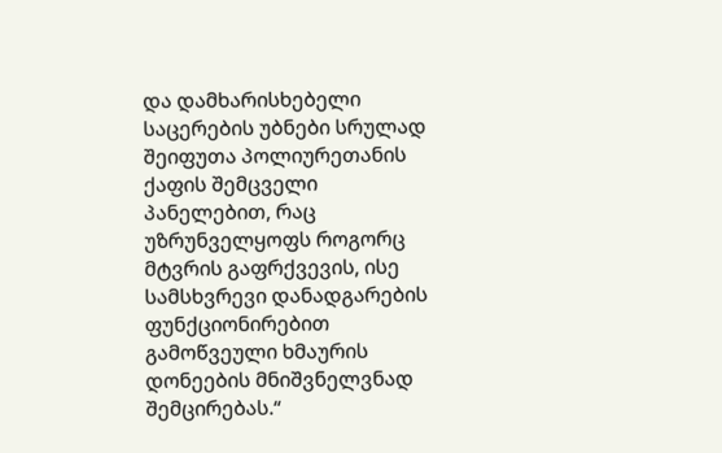და დამხარისხებელი საცერების უბნები სრულად შეიფუთა პოლიურეთანის ქაფის შემცველი პანელებით, რაც უზრუნველყოფს როგორც მტვრის გაფრქვევის, ისე სამსხვრევი დანადგარების ფუნქციონირებით გამოწვეული ხმაურის დონეების მნიშვნელვნად შემცირებას.“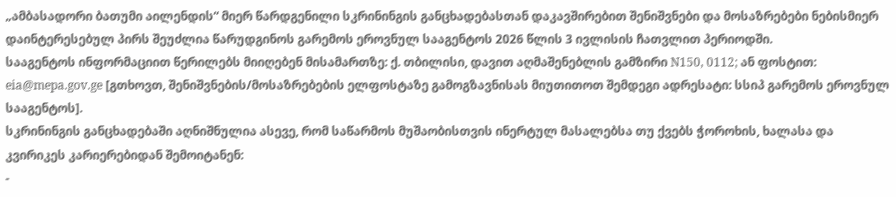„ამბასადორი ბათუმი აილენდის“ მიერ წარდგენილი სკრინინგის განცხადებასთან დაკავშირებით შენიშვნები და მოსაზრებები ნებისმიერ დაინტერესებულ პირს შეუძლია წარუდგინოს გარემოს ეროვნულ სააგენტოს 2026 წლის 3 ივლისის ჩათვლით პერიოდში.
სააგენტოს ინფორმაციით წერილებს მიიღებენ მისამართზე: ქ. თბილისი, დავით აღმაშენებლის გამზირი N150, 0112; ან ფოსტით: eia@mepa.gov.ge [გთხოვთ, შენიშვნების/მოსაზრებების ელფოსტაზე გამოგზავნისას მიუთითოთ შემდეგი ადრესატი: სსიპ გარემოს ეროვნულ სააგენტოს].
სკრინინგის განცხადებაში აღნიშნულია ასევე, რომ საწარმოს მუშაობისთვის ინერტულ მასალებსა თუ ქვებს ჭოროხის, ხალასა და კვირიკეს კარიერებიდან შემოიტანენ:
-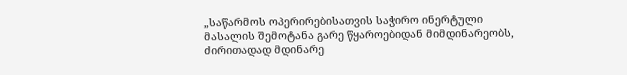„საწარმოს ოპერირებისათვის საჭირო ინერტული მასალის შემოტანა გარე წყაროებიდან მიმდინარეობს, ძირითადად მდინარე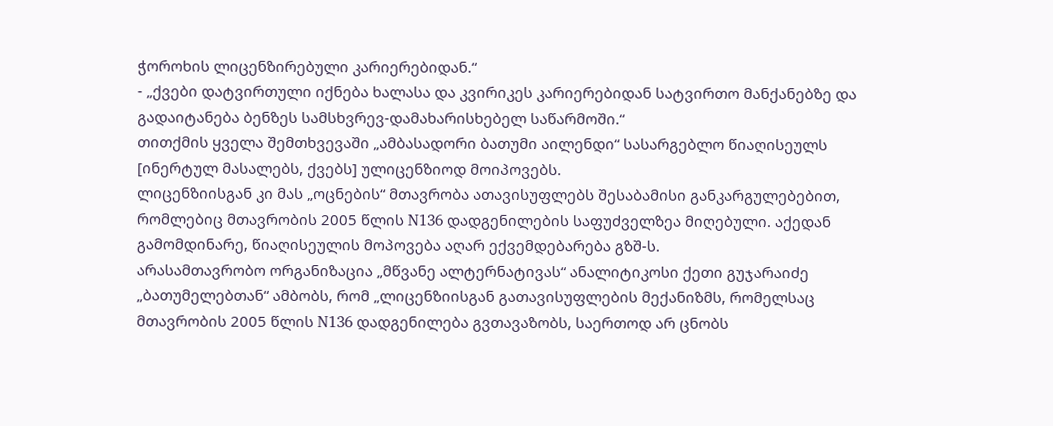ჭოროხის ლიცენზირებული კარიერებიდან.“
- „ქვები დატვირთული იქნება ხალასა და კვირიკეს კარიერებიდან სატვირთო მანქანებზე და გადაიტანება ბენზეს სამსხვრევ-დამახარისხებელ საწარმოში.“
თითქმის ყველა შემთხვევაში „ამბასადორი ბათუმი აილენდი“ სასარგებლო წიაღისეულს [ინერტულ მასალებს, ქვებს] ულიცენზიოდ მოიპოვებს.
ლიცენზიისგან კი მას „ოცნების“ მთავრობა ათავისუფლებს შესაბამისი განკარგულებებით, რომლებიც მთავრობის 2005 წლის N136 დადგენილების საფუძველზეა მიღებული. აქედან გამომდინარე, წიაღისეულის მოპოვება აღარ ექვემდებარება გზშ-ს.
არასამთავრობო ორგანიზაცია „მწვანე ალტერნატივას“ ანალიტიკოსი ქეთი გუჯარაიძე „ბათუმელებთან“ ამბობს, რომ „ლიცენზიისგან გათავისუფლების მექანიზმს, რომელსაც მთავრობის 2005 წლის N136 დადგენილება გვთავაზობს, საერთოდ არ ცნობს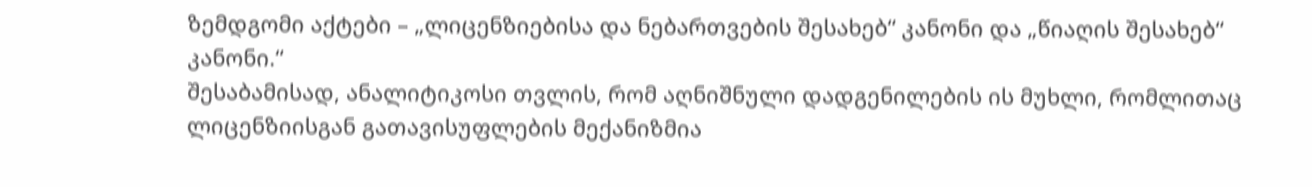ზემდგომი აქტები – „ლიცენზიებისა და ნებართვების შესახებ“ კანონი და „წიაღის შესახებ“ კანონი.“
შესაბამისად, ანალიტიკოსი თვლის, რომ აღნიშნული დადგენილების ის მუხლი, რომლითაც ლიცენზიისგან გათავისუფლების მექანიზმია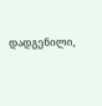დადგენილი,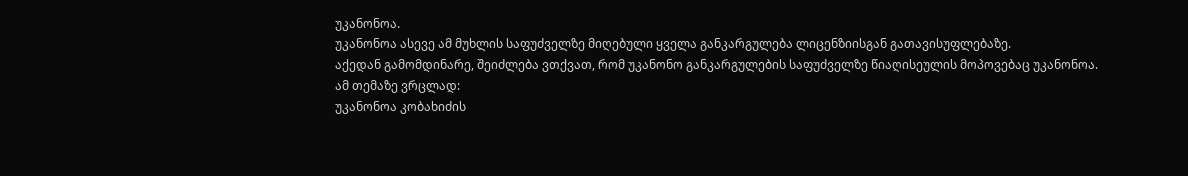უკანონოა.
უკანონოა ასევე ამ მუხლის საფუძველზე მიღებული ყველა განკარგულება ლიცენზიისგან გათავისუფლებაზე.
აქედან გამომდინარე, შეიძლება ვთქვათ, რომ უკანონო განკარგულების საფუძველზე წიაღისეულის მოპოვებაც უკანონოა.
ამ თემაზე ვრცლად:
უკანონოა კობახიძის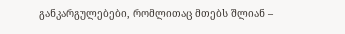განკარგულებები, რომლითაც მთებს შლიან –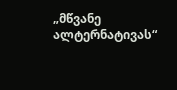„მწვანე ალტერნატივას“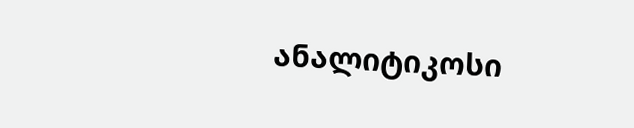ანალიტიკოსი